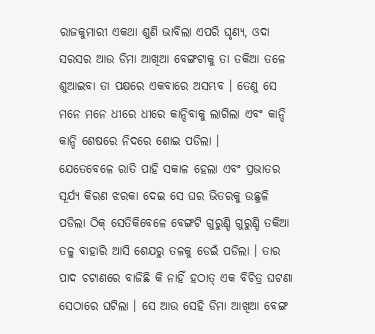ରାଜକୁମାରୀ ଏକଥା ଶୁଣି ଭାବିଲା ଏପରି ଘୃଣ୍ୟ, ଓଦା ସରସର ଆଉ ଡିମା ଆଖିଆ ବେଙ୍ଗଟାକୁ ତା ତକିଆ ତଳେ ଶୁଆଇବା ତା ପକ୍ଷରେ ଏକବାରେ ଅସମ୍ଭବ । ତେଣୁ ସେ ମନେ ମନେ ଧୀରେ ଧୀରେ କାନ୍ଦିବାକୁ ଲାଗିଲା ଏବଂ କାନ୍ଦି କାନ୍ଦି ଶେଷରେ ନିଦରେ ଶୋଇ ପଡିଲା ।
ଯେତେବେଳେ ରାତି ପାହି ସକାଳ ହେଲା ଏବଂ ପ୍ରଭାତର ସୂର୍ଯ୍ୟ କିରଣ ଝରକା ଦେଇ ସେ ଘର ଭିତରକୁ ଉଛୁଳି ପଡିଲା ଠିକ୍ ସେତିକିବେଳେ ବେଙ୍ଗଟି ଗୁରୁଣ୍ଡି ଗୁରୁଣ୍ଡି ତକିଆ ତଳୁ ବାହାରି ଆସି ଶେଯରୁ ତଳକୁ ଡେଇଁ ପଡିଲା । ତାର ପାଦ ଚଟାଣରେ ବାଜିଛି କି ନାହିଁ ହଠାତ୍ ଏକ ବିଚିତ୍ର ଘଟଣା ସେଠାରେ ଘଟିଲା । ସେ ଆଉ ସେହି ଡିମା ଆଖିଆ ବେଙ୍ଗ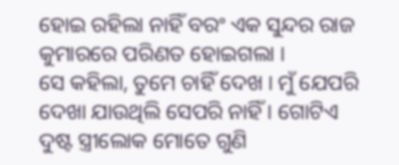ହୋଇ ରହିଲା ନାହିଁ ବରଂ ଏକ ସୁନ୍ଦର ରାଜ କୁମାରରେ ପରିଣତ ହୋଇଗଲା ।
ସେ କହିଲା, ତୁମେ ଚାହିଁ ଦେଖ । ମୁଁ ଯେପରି ଦେଖା ଯାଉଥିଲି ସେପରି ନାହିଁ । ଗୋଟିଏ ଦୁଷ୍ଟ ସ୍ତ୍ରୀଲୋକ ମୋତେ ଗୁଣି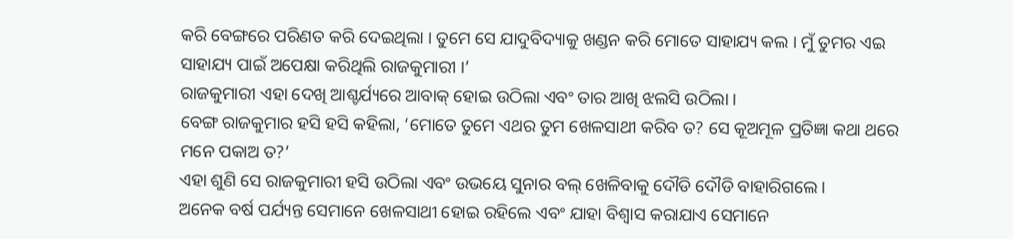କରି ବେଙ୍ଗରେ ପରିଣତ କରି ଦେଇଥିଲା । ତୁମେ ସେ ଯାଦୁବିଦ୍ୟାକୁ ଖଣ୍ଡନ କରି ମୋତେ ସାହାଯ୍ୟ କଲ । ମୁଁ ତୁମର ଏଇ ସାହାଯ୍ୟ ପାଇଁ ଅପେକ୍ଷା କରିଥିଲି ରାଜକୁମାରୀ ।’
ରାଜକୁମାରୀ ଏହା ଦେଖି ଆଶ୍ଚର୍ଯ୍ୟରେ ଆବାକ୍ ହୋଇ ଉଠିଲା ଏବଂ ତାର ଆଖି ଝଲସି ଉଠିଲା ।
ବେଙ୍ଗ ରାଜକୁମାର ହସି ହସି କହିଲା, ‘ମୋତେ ତୁମେ ଏଥର ତୁମ ଖେଳସାଥୀ କରିବ ତ? ସେ କୂଅମୂଳ ପ୍ରତିଜ୍ଞା କଥା ଥରେ ମନେ ପକାଅ ତ?’
ଏହା ଶୁଣି ସେ ରାଜକୁମାରୀ ହସି ଉଠିଲା ଏବଂ ଉଭୟେ ସୁନାର ବଲ୍ ଖେଳିବାକୁ ଦୌଡି ଦୌଡି ବାହାରିଗଲେ ।
ଅନେକ ବର୍ଷ ପର୍ଯ୍ୟନ୍ତ ସେମାନେ ଖେଳସାଥୀ ହୋଇ ରହିଲେ ଏବଂ ଯାହା ବିଶ୍ୱାସ କରାଯାଏ ସେମାନେ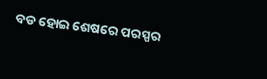ବଡ ହୋଇ ଶେଷରେ ପରସ୍ପର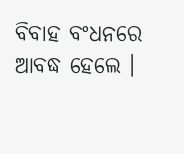ବିବାହ ବଂଧନରେ ଆବଦ୍ଧ ହେଲେ ।